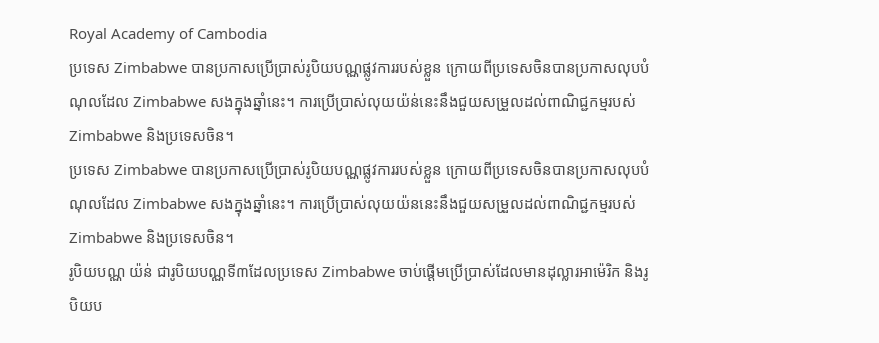Royal Academy of Cambodia
ប្រទេស Zimbabwe បានប្រកាសប្រើប្រាស់រូបិយបណ្ណផ្លូវការរបស់ខ្លួន ក្រោយពីប្រទេសចិនបានប្រកាសលុបបំណុលដែល Zimbabwe សងក្នុងឆ្នាំនេះ។ ការប្រើប្រាស់លុយយ៉ន់នេះនឹងជួយសម្រួលដល់ពាណិជ្ជកម្មរបស់ Zimbabwe និងប្រទេសចិន។
ប្រទេស Zimbabwe បានប្រកាសប្រើប្រាស់រូបិយបណ្ណផ្លូវការរបស់ខ្លួន ក្រោយពីប្រទេសចិនបានប្រកាសលុបបំណុលដែល Zimbabwe សងក្នុងឆ្នាំនេះ។ ការប្រើប្រាស់លុយយ៉ននេះនឹងជួយសម្រួលដល់ពាណិជ្ជកម្មរបស់ Zimbabwe និងប្រទេសចិន។
រូបិយបណ្ណ យ៉ន់ ជារូបិយបណ្ណទី៣ដែលប្រទេស Zimbabwe ចាប់ផ្តើមប្រើប្រាស់ដែលមានដុល្លារអាម៉េរិក និងរូបិយប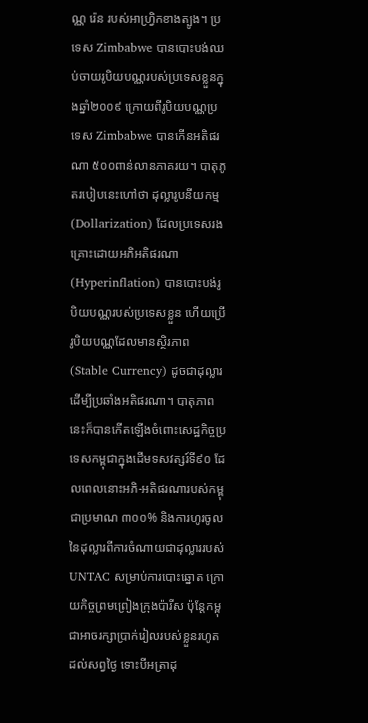ណ្ណ រ៉េន របស់អាហ្រិ្វកខាងត្បូង។ ប្រទេស Zimbabwe បានបោះបង់ឈប់ចាយរូបិយបណ្ណរបស់ប្រទេសខ្លួនក្នុងឆ្នាំ២០០៩ ក្រោយពីរូបិយបណ្ណប្រទេស Zimbabwe បានកើនអតិផរណា ៥០០ពាន់លានភាគរយ។ បាតុភូតរបៀបនេះហៅថា ដុល្លារូបនីយកម្ម (Dollarization) ដែលប្រទេសរងគ្រោះដោយអភិអតិផរណា (Hyperinflation) បានបោះបង់រូបិយបណ្ណរបស់ប្រទេសខ្លួន ហើយប្រើរូបិយបណ្ណដែលមានស្ថិរភាព (Stable Currency) ដូចជាដុល្លារដើម្បីប្រឆាំងអតិផរណា។ បាតុភាពនេះក៏បានកើតឡើងចំពោះសេដ្ឋកិច្ចប្រទេសកម្ពុជាក្នុងដើមទសវត្សរ៍ទី៩០ ដែលពេលនោះអភិ-អតិផរណារបស់កម្ពុជាប្រមាណ ៣០០% និងការហូរចូលនៃដុល្លារពីការចំណាយជាដុល្លាររបស់ UNTAC សម្រាប់ការបោះឆ្នោត ក្រោយកិច្ចព្រមព្រៀងក្រុងប៉ារីស ប៉ុន្តែកម្ពុជាអាចរក្សាប្រាក់រៀលរបស់ខ្លួនរហូតដល់សព្វថ្ងៃ ទោះបីអត្រាដុ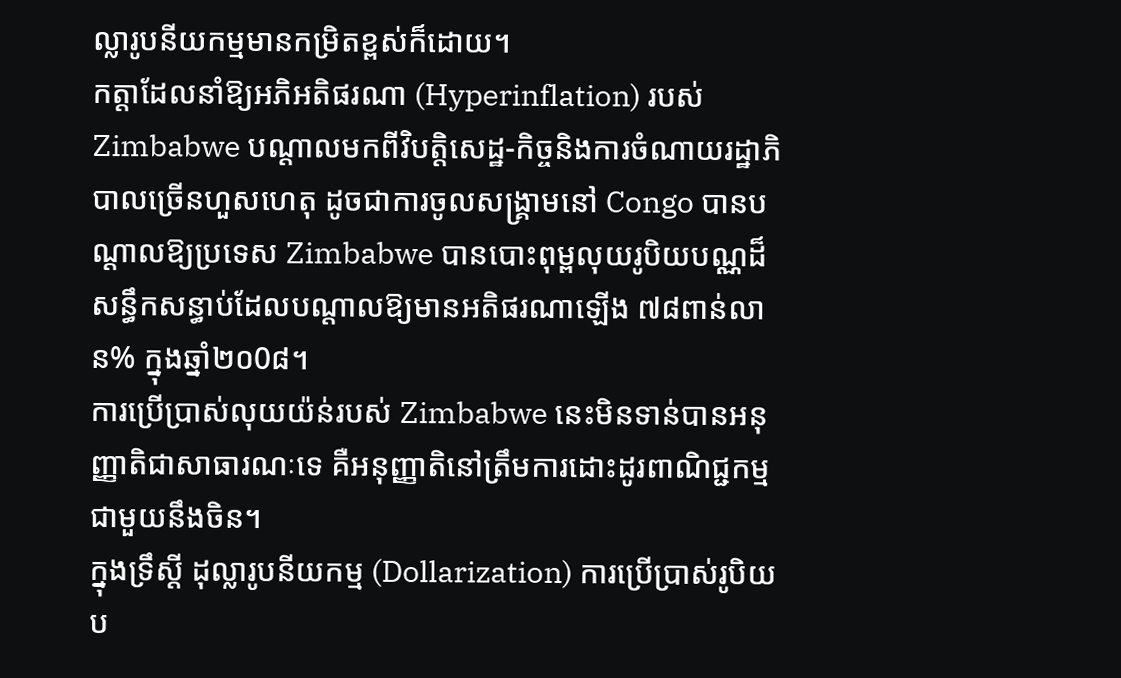ល្លារូបនីយកម្មមានកម្រិតខ្ពស់ក៏ដោយ។
កត្តាដែលនាំឱ្យអភិអតិផរណា (Hyperinflation) របស់ Zimbabwe បណ្តាលមកពីវិបត្តិសេដ្ឋ-កិច្ចនិងការចំណាយរដ្ឋាភិបាលច្រើនហួសហេតុ ដូចជាការចូលសង្រ្គាមនៅ Congo បានបណ្តាលឱ្យប្រទេស Zimbabwe បានបោះពុម្ពលុយរូបិយបណ្ណដ៏សន្ធឹកសន្ធាប់ដែលបណ្តាលឱ្យមានអតិផរណាឡើង ៧៨ពាន់លាន% ក្នុងឆ្នាំ២០0៨។
ការប្រើប្រាស់លុយយ៉ន់របស់ Zimbabwe នេះមិនទាន់បានអនុញ្ញាតិជាសាធារណៈទេ គឺអនុញ្ញាតិនៅត្រឹមការដោះដូរពាណិជ្ជកម្មជាមួយនឹងចិន។
ក្នុងទ្រឹស្តី ដុល្លារូបនីយកម្ម (Dollarization) ការប្រើប្រាស់រូបិយប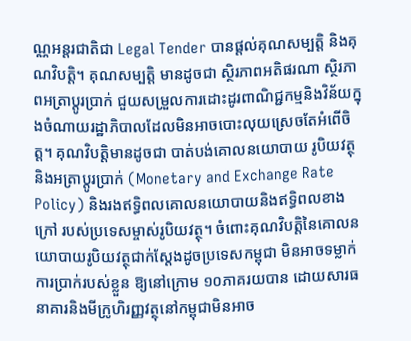ណ្ណអន្តរជាតិជា Legal Tender បានផ្តល់គុណសម្បតិ្ត និងគុណវិបត្តិ។ គុណសម្បត្តិ មានដូចជា ស្ថិរភាពអតិផរណា ស្ថិរភាពអត្រាប្តូរប្រាក់ ជួយសម្រួលការដោះដូរពាណិជ្ជកម្មនិងវិន័យក្នុងចំណាយរដ្ឋាភិបាលដែលមិនអាចបោះលុយស្រេចតែអំពើចិត្ត។ គុណវិបត្តិមានដូចជា បាត់បង់គោលនយោបាយ រូបិយវត្ថុនិងអត្រាប្តូរប្រាក់ (Monetary and Exchange Rate Policy) និងរងឥទ្ធិពលគោលនយោបាយនិងឥទ្ធិពលខាងក្រៅ របស់ប្រទេសម្ចាស់រូបិយវត្ថុ។ ចំពោះគុណវិបត្តិនៃគោលនយោបាយរូបិយវត្ថុជាក់ស្តែងដូចប្រទេសកម្ពុជា មិនអាចទម្លាក់ការប្រាក់របស់ខ្លួន ឱ្យនៅក្រោម ១០ភាគរយបាន ដោយសារធនាគារនិងមីក្រូហិរញ្ញវត្ថុនៅកម្ពុជាមិនអាច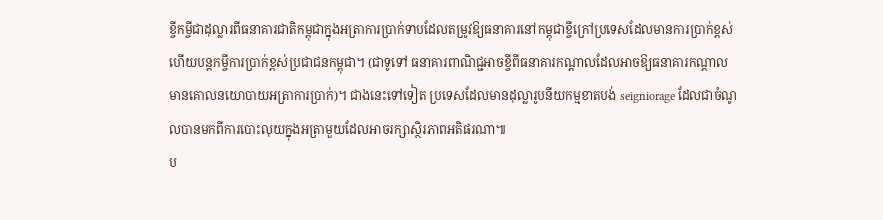ខ្ចីកម្ចីជាដុល្លារពីធនាគារជាតិកម្ពុជាក្នុងអត្រាការប្រាក់ទាបដែលតម្រូវឱ្យធនាគារនៅកម្ពុជាខ្ចីក្រៅប្រទេសដែលមានការប្រាក់ខ្ពស់ ហើយបន្តកម្ចីការប្រាក់ខ្ពស់ប្រជាជនកម្ពុជា។ (ជាទូទៅ ធនាគារពាណិជ្ជអាចខ្ចីពីធនាគារកណ្តាលដែលអាចឱ្យធនាគារកណ្តាលមានគោលនយោបាយអត្រាការប្រាក់)។ ជាងនេះទៅទៀត ប្រទេសដែលមានដុល្លារូបនីយកម្មខាតបង់ seigniorage ដែលជាចំណូលបានមកពីការបោះលុយក្នុងអត្រាមួយដែលអាចរក្សាស្ថិរភាពអតិផរណា៕
ប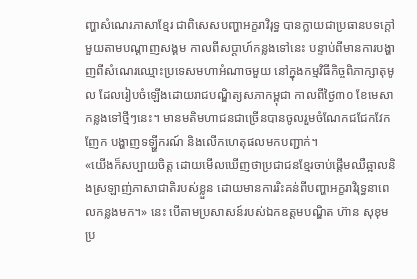ញ្ហាសំណេរភាសាខ្មែរ ជាពិសេសបញ្ហាអក្ខរាវិរុទ្ធ បានក្លាយជាប្រធានបទក្តៅមួយតាមបណ្តាញសង្គម កាលពីសប្តាហ៍កន្លងទៅនេះ បន្ទាប់ពីមានការបង្ហាញពីសំណេរឈ្មោះប្រទេសមហាអំណាចមួយ នៅក្នុងកម្មវិធីកិច្ចពិភាក្សាតុមូល ដែលរៀបចំឡើងដោយរាជបណ្ឌិត្យសភាកម្ពុជា កាលពីថ្ងៃ៣០ ខែមេសា កន្លងទៅថ្មីៗនេះ។ មានមតិមហាជនជាច្រើនបានចូលរួមចំណែកជជែកវែកញែក បង្ហាញទឡ្ហីករណ៍ និងលើកហេតុផលមកបញ្ជាក់។
«យើងក៏សប្បាយចិត្ត ដោយមើលឃើញថាប្រជាជនខ្មែរចាប់ផ្តើមឈឺឆ្អាលនិងស្រឡាញ់ភាសាជាតិរបស់ខ្លួន ដោយមានការរិះគន់ពីបញ្ហាអក្ខរាវិរុទ្ធនាពេលកន្លងមក។» នេះ បើតាមប្រសាសន៍របស់ឯកឧត្តមបណ្ឌិត ហ៊ាន សុខុម ប្រ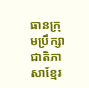ធានក្រុមប្រឹក្សាជាតិភាសាខ្មែរ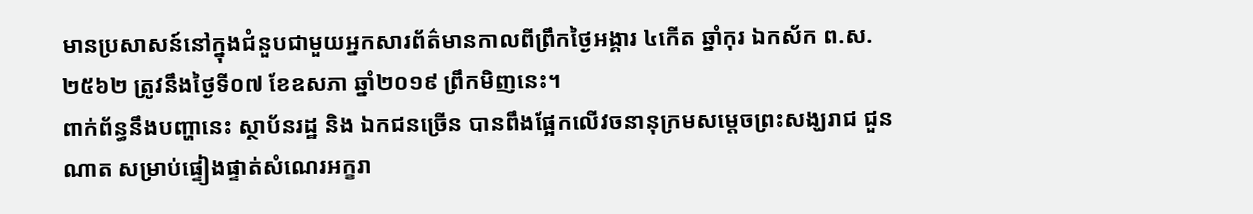មានប្រសាសន៍នៅក្នុងជំនួបជាមួយអ្នកសារព័ត៌មានកាលពីព្រឹកថ្ងៃអង្គារ ៤កើត ឆ្នាំកុរ ឯកស័ក ព.ស. ២៥៦២ ត្រូវនឹងថ្ងៃទី០៧ ខែឧសភា ឆ្នាំ២០១៩ ព្រឹកមិញនេះ។
ពាក់ព័ន្ធនឹងបញ្ហានេះ ស្ថាប័នរដ្ឋ និង ឯកជនច្រើន បានពឹងផ្អែកលើវចនានុក្រមសម្ដេចព្រះសង្ឃរាជ ជួន ណាត សម្រាប់ផ្ទៀងផ្ទាត់សំណេរអក្ខរា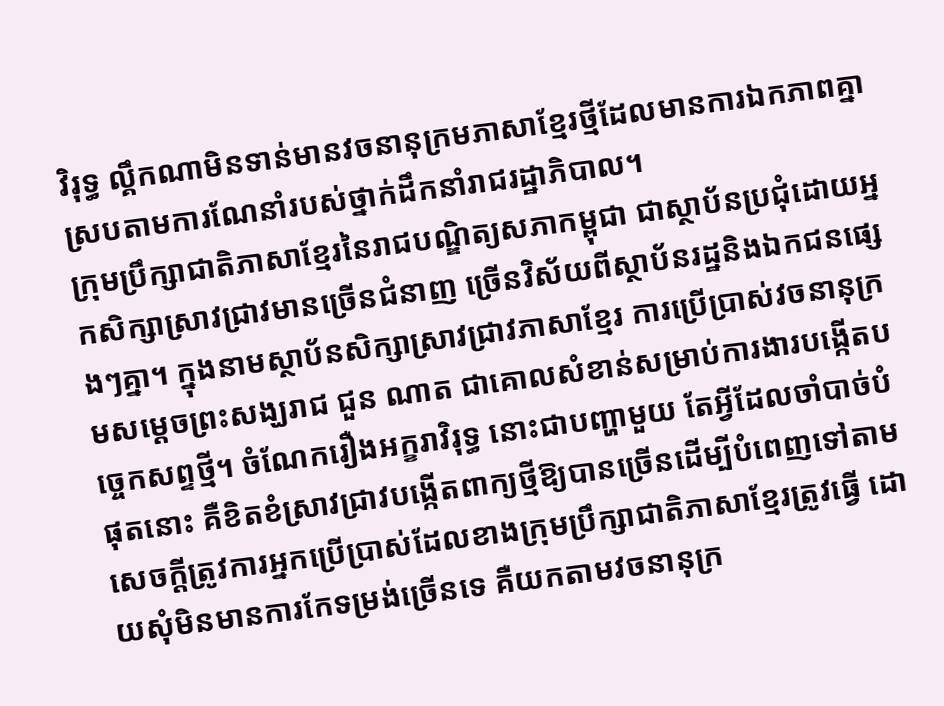វិរុទ្ធ ល្គឹកណាមិនទាន់មានវចនានុក្រមភាសាខ្មែរថ្មីដែលមានការឯកភាពគ្នាស្របតាមការណែនាំរបស់ថ្នាក់ដឹកនាំរាជរដ្ឋាភិបាល។
ក្រុមប្រឹក្សាជាតិភាសាខ្មែរនៃរាជបណ្ឌិត្យសភាកម្ពុជា ជាស្ថាប័នប្រជុំដោយអ្នកសិក្សាស្រាវជ្រាវមានច្រើនជំនាញ ច្រើនវិស័យពីស្ថាប័នរដ្ឋនិងឯកជនផ្សេងៗគ្នា។ ក្នុងនាមស្ថាប័នសិក្សាស្រាវជ្រាវភាសាខ្មែរ ការប្រើប្រាស់វចនានុក្រមសម្តេចព្រះសង្ឃរាជ ជួន ណាត ជាគោលសំខាន់សម្រាប់ការងារបង្កើតបច្ចេកសព្ទថ្មី។ ចំណែករឿងអក្ខរាវិរុទ្ធ នោះជាបញ្ហាមួយ តែអ្វីដែលចាំបាច់បំផុតនោះ គឺខិតខំស្រាវជ្រាវបង្កើតពាក្យថ្មីឱ្យបានច្រើនដើម្បីបំពេញទៅតាមសេចក្តីត្រូវការអ្នកប្រើប្រាស់ដែលខាងក្រុមប្រឹក្សាជាតិភាសាខ្មែរត្រូវធ្វើ ដោយសុំមិនមានការកែទម្រង់ច្រើនទេ គឺយកតាមវចនានុក្រ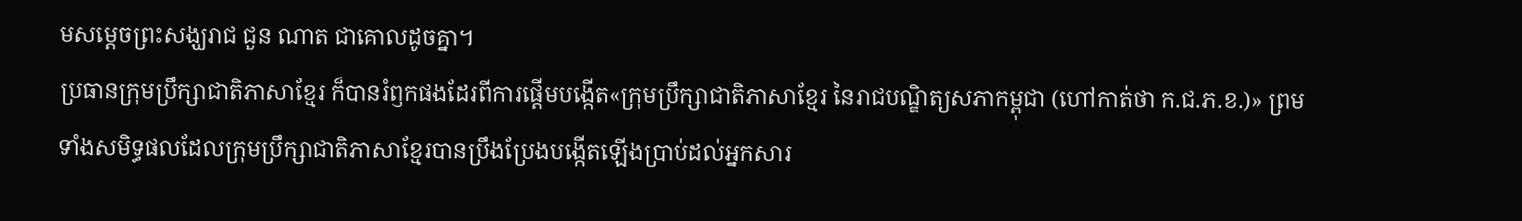មសម្តេចព្រះសង្ឃរាជ ជួន ណាត ជាគោលដូចគ្នា។
ប្រធានក្រុមប្រឹក្សាជាតិភាសាខ្មែរ ក៏បានរំឭកផងដែរពីការផ្ដើមបង្កើត«ក្រុមប្រឹក្សាជាតិភាសាខ្មែរ នៃរាជបណ្ឌិត្យសភាកម្ពុជា (ហៅកាត់ថា ក.ជ.ភ.ខ.)» ព្រមទាំងសមិទ្ធផលដែលក្រុមប្រឹក្សាជាតិភាសាខ្មែរបានប្រឹងប្រែងបង្កើតឡើងប្រាប់ដល់អ្នកសារ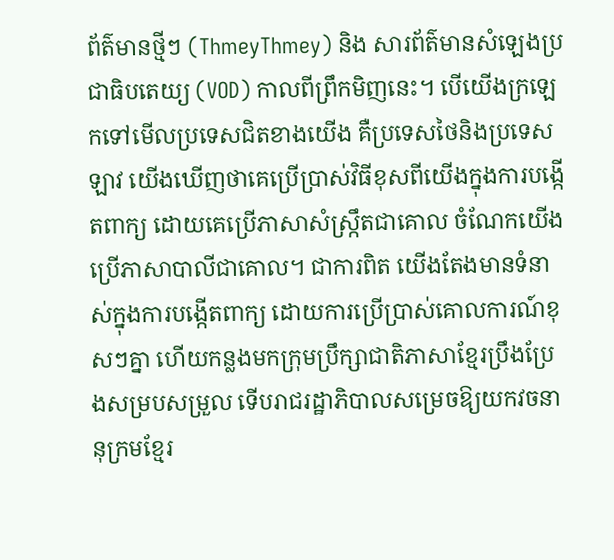ព័ត៌មានថ្មីៗ (ThmeyThmey) និង សារព័ត៌មានសំឡេងប្រជាធិបតេយ្យ (VOD) កាលពីព្រឹកមិញនេះ។ បើយើងក្រឡេកទៅមើលប្រទេសជិតខាងយើង គឺប្រទេសថៃនិងប្រទេសឡាវ យើងឃើញថាគេប្រើប្រាស់វិធីខុសពីយើងក្នុងការបង្កើតពាក្យ ដោយគេប្រើភាសាសំស្ក្រឹតជាគោល ចំណែកយើងប្រើភាសាបាលីជាគោល។ ជាការពិត យើងតែងមានទំនាស់ក្នុងការបង្កើតពាក្យ ដោយការប្រើប្រាស់គោលការណ៍ខុសៗគ្នា ហើយកន្លងមកក្រុមប្រឹក្សាជាតិភាសាខ្មែរប្រឹងប្រែងសម្របសម្រួល ទើបរាជរដ្ឋាភិបាលសម្រេចឱ្យយកវចនានុក្រមខ្មែរ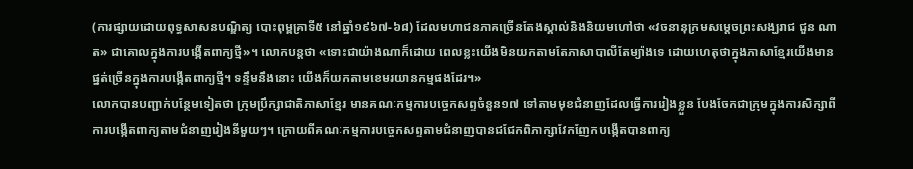(ការផ្សាយដោយពុទ្ធសាសនបណ្ឌិត្យ បោះពុម្ពគ្រាទី៥ នៅឆ្នាំ១៩៦៧-៦៨) ដែលមហាជនភាគច្រើនតែងស្គាល់និងនិយមហៅថា «វចនានុក្រមសម្តេចព្រះសង្ឃរាជ ជួន ណាត» ជាគោលក្នុងការបង្កើតពាក្យថ្មី»។ លោកបន្តថា «ទោះជាយ៉ាងណាក៏ដោយ ពេលខ្លះយើងមិនយកតាមតែភាសាបាលីតែម្យ៉ាងទេ ដោយហេតុថាក្នុងភាសាខ្មែរយើងមានផ្នត់ច្រើនក្នុងការបង្កើតពាក្យថ្មី។ ទន្ទឹមនឹងនោះ យើងក៏យកតាមខេមរយានកម្មផងដែរ។»
លោកបានបញ្ជាក់បន្ថែមទៀតថា ក្រុមប្រឹក្សាជាតិភាសាខ្មែរ មានគណៈកម្មការបច្ចេកសព្ទចំនួន១៧ ទៅតាមមុខជំនាញដែលធ្វើការរៀងខ្លួន បែងចែកជាក្រុមក្នុងការសិក្សាពីការបង្កើតពាក្យតាមជំនាញរៀងនីមួយៗ។ ក្រោយពីគណៈកម្មការបច្ចេកសព្ទតាមជំនាញបានជជែកពិភាក្សាវែកញែកបង្កើតបានពាក្យ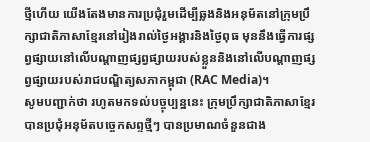ថ្មីហើយ យើងតែងមានការប្រជុំរួមដើម្បីឆ្លងនិងអនុម័តនៅក្រុមប្រឹក្សាជាតិភាសាខ្មែរនៅរៀងរាល់ថ្ងៃអង្គារនិងថ្ងៃពុធ មុននឹងធ្វើការផ្សព្វផ្សាយនៅលើបណ្តាញផ្សព្វផ្សាយរបស់ខ្លួននិងនៅលើបណ្តាញផ្សព្វផ្សាយរបស់រាជបណ្ឌិត្យសភាកម្ពុជា (RAC Media)។
សូមបញ្ជាក់ថា រហូតមកទល់បច្ចុប្បន្ននេះ ក្រុមប្រឹក្សាជាតិភាសាខ្មែរបានប្រជុំអនុម័តបច្ចេកសព្ទថ្មីៗ បានប្រមាណចំនួនជាង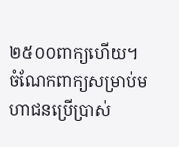២៥០០ពាក្យហើយ។ ចំណែកពាក្យសម្រាប់មហាជនប្រើប្រាស់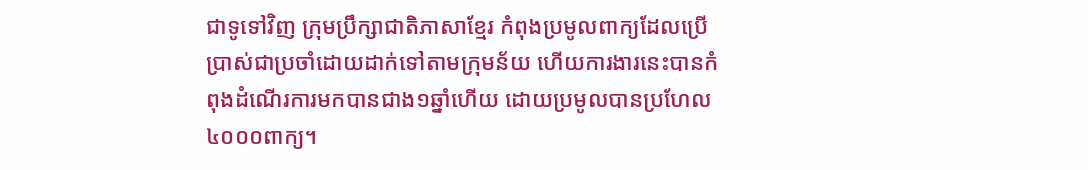ជាទូទៅវិញ ក្រុមប្រឹក្សាជាតិភាសាខ្មែរ កំពុងប្រមូលពាក្យដែលប្រើប្រាស់ជាប្រចាំដោយដាក់ទៅតាមក្រុមន័យ ហើយការងារនេះបានកំពុងដំណើរការមកបានជាង១ឆ្នាំហើយ ដោយប្រមូលបានប្រហែល៤០០០ពាក្យ។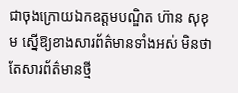ជាចុងក្រោយឯកឧត្តមបណ្ឌិត ហ៊ាន សុខុម ស្នើឱ្យខាងសារព័ត៌មានទាំងអស់ មិនថាតែសារព័ត៌មានថ្មី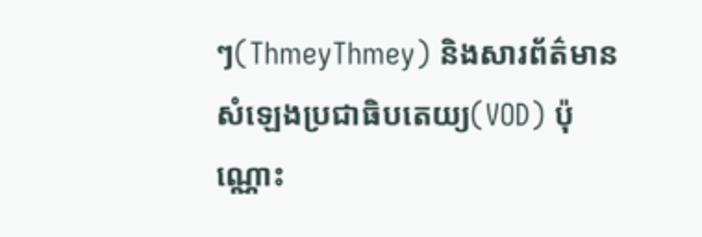ៗ(ThmeyThmey) និងសារព័ត៌មានសំឡេងប្រជាធិបតេយ្យ(VOD) ប៉ុណ្ណោះ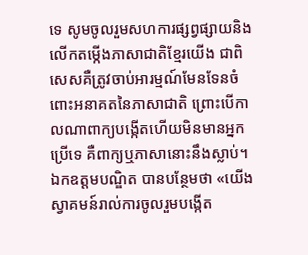ទេ សូមចូលរួមសហការផ្សព្វផ្សាយនិងលើកតម្កើងភាសាជាតិខ្មែរយើង ជាពិសេសគឺត្រូវចាប់អារម្មណ៍មែនទែនចំពោះអនាគតនៃភាសាជាតិ ព្រោះបើកាលណាពាក្យបង្កើតហើយមិនមានអ្នកប្រើទេ គឺពាក្យឬភាសានោះនឹងស្លាប់។ ឯកឧត្តមបណ្ឌិត បានបន្ថែមថា «យើងស្វាគមន៍រាល់ការចូលរួមបង្កើត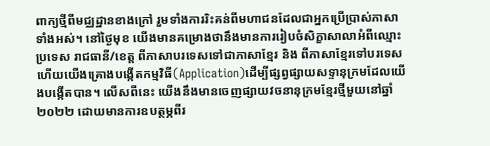ពាក្យថ្មីពីមជ្ឈដ្ឋានខាងក្រៅ រួមទាំងការរិះគន់ពីមហាជនដែលជាអ្នកប្រើប្រាស់ភាសាទាំងអស់។ នៅថ្ងៃមុខ យើងមានគម្រោងថានឹងមានការរៀបចំសិក្ខាសាលាអំពីឈ្មោះប្រទេស រាជធានី/ខេត្ត ពីភាសាបរទេសទៅជាភាសាខ្មែរ និង ពីភាសាខ្មែរទៅបរទេស ហើយយើងគ្រោងបង្កើតកម្មវិធី(Application)ដើម្បីផ្សព្វផ្សាយសទ្ទានុក្រមដែលយើងបង្កើតបាន។ លើសពីនេះ យើងនឹងមានចេញផ្សាយវចនានុក្រមខ្មែរថ្មីមួយនៅឆ្នាំ២០២២ ដោយមានការឧបត្ថម្ភពីរ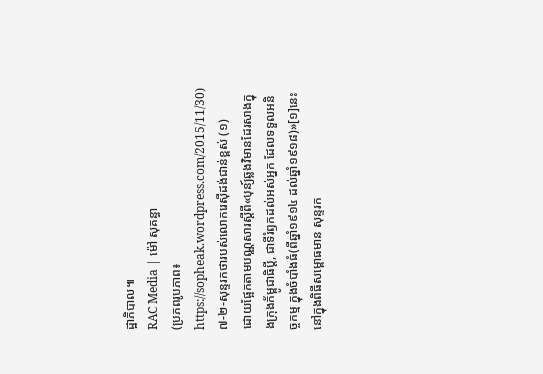ដ្ឋាភិបាល៕
RAC Media | ម៉ៅ សុគន្ធា
(ប្រភពរូបភាព៖ https://sopheak.wordpress.com/2015/11/30)
៧-២-សុន្ទរកថារបស់លោករេស៊ីដង់ជាន់ខ្ពស់ (១)
ដោយផ្អែកតាមបណ្ណសារស្តីពី«បុន្យ៍ឆ្លងវិមានដែរសាងក្នុងក្រុងក័ម្ពូជាធិប្តី, ជាទីរំឭកដល់អស់អ្នក ដែលទទួលអនិច្ចកម្ម ក្នុងចំបាំងធំ(ពីឆ្នាំ១៩១៤ ដល់ឆ្នាំ១៩១៨)»[១]នេះ នៅក្នុងពិធីសម្ពោធមាន សុន្ទរក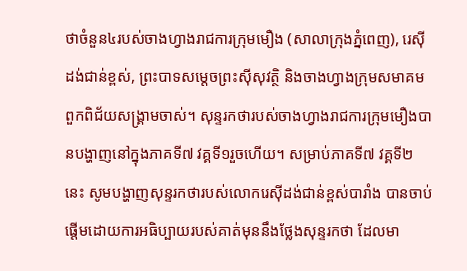ថាចំនួន៤របស់ចាងហ្វាងរាជការក្រុមមឿង (សាលាក្រុងភ្នំពេញ), រេស៊ីដង់ជាន់ខ្ពស់, ព្រះបាទសម្ដេចព្រះស៊ីសុវត្ថិ និងចាងហ្វាងក្រុមសមាគមពួកពិជ័យសង្គ្រាមចាស់។ សុន្ទរកថារបស់ចាងហ្វាងរាជការក្រុមមឿងបានបង្ហាញនៅក្នុងភាគទី៧ វគ្គទី១រួចហើយ។ សម្រាប់ភាគទី៧ វគ្គទី២នេះ សូមបង្ហាញសុន្ទរកថារបស់លោករេស៊ីដង់ជាន់ខ្ពស់បារាំង បានចាប់ផ្តើមដោយការអធិប្បាយរបស់គាត់មុននឹងថ្លែងសុន្ទរកថា ដែលមា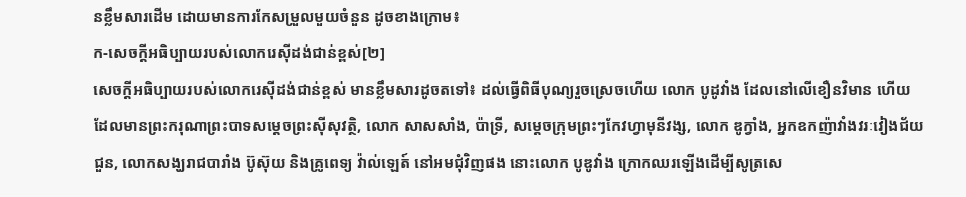នខ្លឹមសារដើម ដោយមានការកែសម្រួលមួយចំនួន ដូចខាងក្រោម៖
ក-សេចក្តីអធិប្បាយរបស់លោករេស៊ីដង់ជាន់ខ្ពស់[២]
សេចក្តីអធិប្បាយរបស់លោករេស៊ីដង់ជាន់ខ្ពស់ មានខ្លឹមសារដូចតទៅ៖ ដល់ធ្វើពិធីបុណ្យរួចស្រេចហើយ លោក បូដូវាំង ដែលនៅលើខឿនវិមាន ហើយដែលមានព្រះករុណាព្រះបាទសម្តេចព្រះស៊ីសុវត្ថិ, លោក សាសសាំង, ប៉ាទ្រី, សម្តេចក្រុមព្រះៗកែវហ្វាមុនីវង្ស, លោក ឌូក្វាំង, អ្នកឧកញ៉ាវាំងវរៈវៀងជ័យជួន, លោកសង្ឃរាជបារាំង ប៊ូស៊ុយ និងគ្រូពេទ្យ វ៉ាល់ឡេត៍ នៅអមជុំវិញផង នោះលោក បូឌូវាំង ក្រោកឈរឡើងដើម្បីសូត្រសេ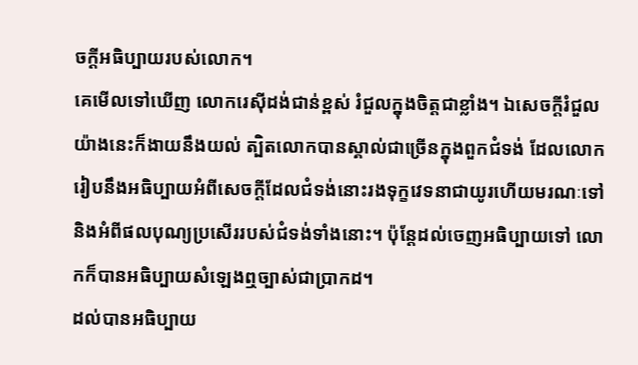ចក្តីអធិប្បាយរបស់លោក។
គេមើលទៅឃើញ លោករេស៊ីដង់ជាន់ខ្ពស់ រំជួលក្នុងចិត្តជាខ្លាំង។ ឯសេចក្តីរំជួលយ៉ាងនេះក៏ងាយនឹងយល់ ត្បិតលោកបានស្គាល់ជាច្រើនក្នុងពួកជំទង់ ដែលលោករៀបនឹងអធិប្បាយអំពីសេចក្តីដែលជំទង់នោះរងទុក្ខវេទនាជាយូរហើយមរណៈទៅ និងអំពីផលបុណ្យប្រសើររបស់ជំទង់ទាំងនោះ។ ប៉ុន្តែដល់ចេញអធិប្បាយទៅ លោកក៏បានអធិប្បាយសំឡេងឮច្បាស់ជាប្រាកដ។
ដល់បានអធិប្បាយ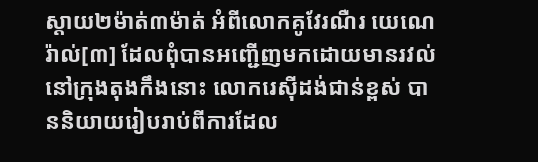ស្តាយ២ម៉ាត់៣ម៉ាត់ អំពីលោកគូវែរណឺរ យេណេរ៉ាល់[៣] ដែលពុំបានអញ្ជើញមកដោយមានរវល់នៅក្រុងតុងកឹងនោះ លោករេស៊ីដង់ជាន់ខ្ពស់ បាននិយាយរៀបរាប់ពីការដែល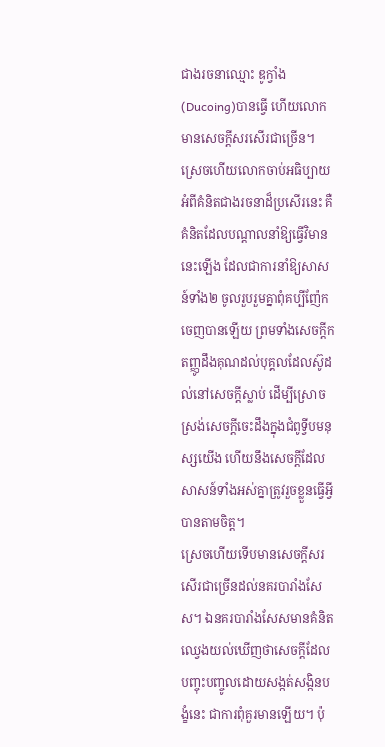ជាងរចនាឈ្មោះ ឌូក្វាំង(Ducoing)បានធ្វើ ហើយលោកមានសេចក្តីសរសើរជាច្រើន។ ស្រេចហើយលោកចាប់អធិប្បាយអំពីគំនិតជាងរចនាដ៏ប្រសើរនេះ គឺគំនិតដែលបណ្តាលនាំឱ្យធ្វើវិមាននេះឡើង ដែលជាការនាំឱ្យសាសន៍ទាំង២ ចូលរួបរួមគ្នាពុំគប្បីញ៉ែកចេញបានឡើយ ព្រមទាំងសេចក្តីកតញ្ញូដឹងគុណដល់បុគ្គលដែលស៊ូដល់នៅសេចក្តីស្លាប់ ដើម្បីស្រោចស្រង់សេចក្តីចេះដឹងក្នុងជំពូទ្វីបមនុស្សយើង ហើយនឹងសេចក្តីដែលសាសន៍ទាំងអស់គ្នាត្រូវរួចខ្លួនធ្វើអ្វីបានតាមចិត្ត។
ស្រេចហើយទើបមានសេចក្តីសរសើរជាច្រើនដល់នគរបារាំងសែស។ ឯនគរបារាំងសែសមានគំនិតឈ្វេងយល់ឃើញថាសេចក្តីដែលបញ្ចុះបញ្ចូលដោយសង្កត់សង្កិនបង្ខំនេះ ជាការពុំគួរមានឡើយ។ ប៉ុ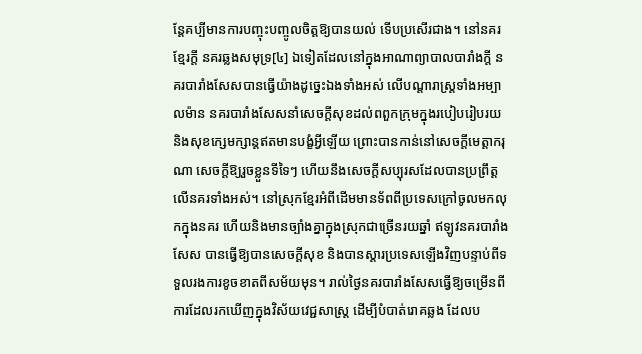ន្តែគប្បីមានការបញ្ចុះបញ្ចូលចិត្តឱ្យបានយល់ ទើបប្រសើរជាង។ នៅនគរខ្មែរក្តី នគរឆ្លងសមុទ្រ[៤] ឯទៀតដែលនៅក្នុងអាណាព្យាបាលបារាំងក្តី នគរបារាំងសែសបានធ្វើយ៉ាងដូច្នេះឯងទាំងអស់ លើបណ្តារាស្ត្រទាំងអម្បាលម៉ាន នគរបារាំងសែសនាំសេចក្តីសុខដល់ពពួកក្រុមក្នុងរបៀបរៀបរយ និងសុខក្សេមក្សាន្តឥតមានបង្ខំអ្វីឡើយ ព្រោះបានកាន់នៅសេចក្តីមេត្តាករុណា សេចក្តីឱ្យរួចខ្លួនទីទៃៗ ហើយនឹងសេចក្តីសប្បុរសដែលបានប្រព្រឹត្តលើនគរទាំងអស់។ នៅស្រុកខ្មែរអំពីដើមមានទ័ពពីប្រទេសក្រៅចូលមកលុកក្នុងនគរ ហើយនិងមានច្បាំងគ្នាក្នុងស្រុកជាច្រើនរយឆ្នាំ ឥឡូវនគរបារាំងសែស បានធ្វើឱ្យបានសេចក្តីសុខ និងបានស្តារប្រទេសឡើងវិញបន្ទាប់ពីទទួលរងការខូចខាតពីសម័យមុន។ រាល់ថ្ងៃនគរបារាំងសែសធ្វើឱ្យចម្រើនពីការដែលរកឃើញក្នុងវិស័យវេជ្ជសាស្ត្រ ដើម្បីបំបាត់រោគឆ្លង ដែលប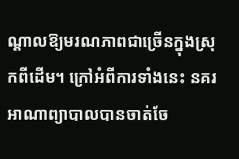ណ្តាលឱ្យមរណភាពជាច្រើនក្នុងស្រុកពីដើម។ ក្រៅអំពីការទាំងនេះ នគរអាណាព្យាបាលបានចាត់ចែ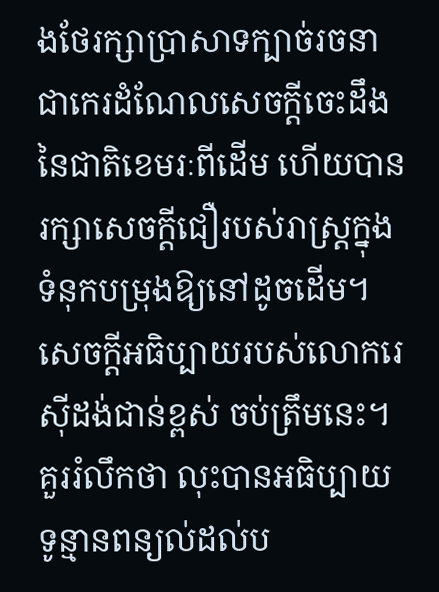ងថែរក្សាប្រាសាទក្បាច់រចនា ជាកេរដំណែលសេចក្តីចេះដឹងនៃជាតិខេមរៈពីដើម ហើយបានរក្សាសេចក្តីជឿរបស់រាស្ត្រក្នុងទំនុកបម្រុងឱ្យនៅដូចដើម។ សេចក្តីអធិប្បាយរបស់លោករេស៊ីដង់ជាន់ខ្ពស់ ចប់ត្រឹមនេះ។
គួររំលឹកថា លុះបានអធិប្បាយទូន្មានពន្យល់ដល់ប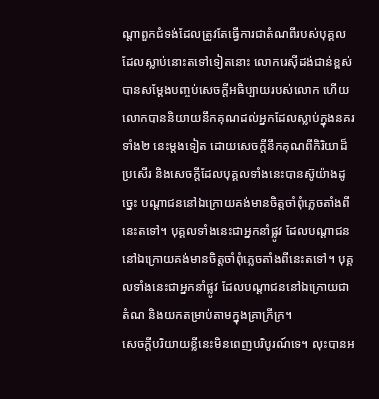ណ្តាពួកជំទង់ដែលត្រូវតែធ្វើការជាតំណពីរបស់បុគ្គលដែលស្លាប់នោះតទៅទៀតនោះ លោករេស៊ីដង់ជាន់ខ្ពស់ បានសម្តែងបញ្ចប់សេចក្តីអធិប្បាយរបស់លោក ហើយលោកបាននិយាយនឹកគុណដល់អ្នកដែលស្លាប់ក្នុងនគរទាំង២ នេះម្តងទៀត ដោយសេចក្តីនឹកគុណពីកិរិយាដ៏ប្រសើរ និងសេចក្តីដែលបុគ្គលទាំងនេះបានស៊ូយ៉ាងដូច្នេះ បណ្តាជននៅឯក្រោយគង់មានចិត្តចាំពុំភ្លេចតាំងពីនេះតទៅ។ បុគ្គលទាំងនេះជាអ្នកនាំផ្លូវ ដែលបណ្តាជននៅឯក្រោយគង់មានចិត្តចាំពុំភ្លេចតាំងពីនេះតទៅ។ បុគ្គលទាំងនេះជាអ្នកនាំផ្លូវ ដែលបណ្តាជននៅឯក្រោយជាតំណ និងយកតម្រាប់តាមក្នុងគ្រាក្រីក្រ។
សេចក្តីបរិយាយខ្លីនេះមិនពេញបរិបូរណ៍ទេ។ លុះបានអ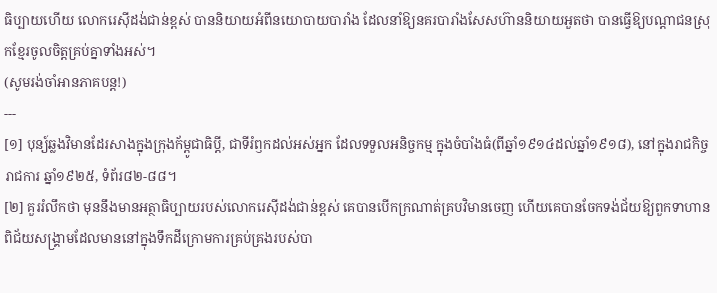ធិប្បាយហើយ លោករេស៊ីដង់ជាន់ខ្ពស់ បាននិយាយអំពីនយោបាយបារាំង ដែលនាំឱ្យនគរបារាំងសែសហ៊ាននិយាយអួតថា បានធ្វើឱ្យបណ្តាជនស្រុកខ្មែរចូលចិត្តគ្រប់គ្នាទាំងអស់។
(សូមរង់ចាំអានភាគបន្ត!)
---
[១] បុន្យ៍ឆ្លងវិមានដែរសាងក្នុងក្រុងក័ម្ពូជាធិប្តី, ជាទីរំឭកដល់អស់អ្នក ដែលទទួលអនិច្ចកម្ម ក្នុងចំបាំងធំ(ពីឆ្នាំ១៩១៤ដល់ឆ្នាំ១៩១៨), នៅក្នុងរាជកិច្ចរាជការ ឆ្នាំ១៩២៥, ទំព័រ៨២-៨៨។
[២] គួររំលឹកថា មុននឹងមានអត្ថាធិប្បាយរបស់លោករេស៊ីដង់ជាន់ខ្ពស់ គេបានបើកក្រណាត់គ្របវិមានចេញ ហើយគេបានចែកទង់ជ័យឱ្យពួកទាហានពិជ័យសង្គ្រាមដែលមាននៅក្នុងទឹកដីក្រោមការគ្រប់គ្រងរបស់បា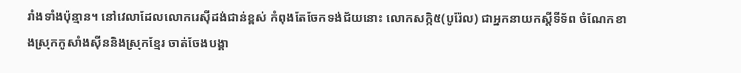រាំងទាំងប៉ុន្មាន។ នៅវេលាដែលលោករេស៊ីដង់ជាន់ខ្ពស់ កំពុងតែចែកទង់ជ័យនោះ លោកសក្កិ៥(បូរ៉ែល) ជាអ្នកនាយកស្តីទីទ័ព ចំណែកខាងស្រុកកូសាំងស៊ីននិងស្រុកខ្មែរ ចាត់ចែងបង្គា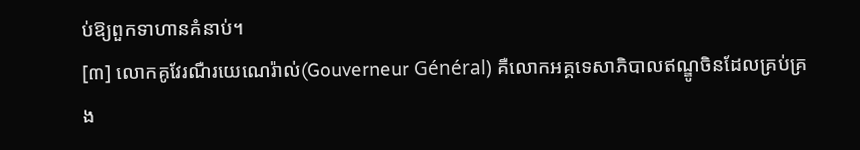ប់ឱ្យពួកទាហានគំនាប់។
[៣] លោកគូវែរណឺរយេណេរ៉ាល់(Gouverneur Général) គឺលោកអគ្គទេសាភិបាលឥណ្ឌូចិនដែលគ្រប់គ្រង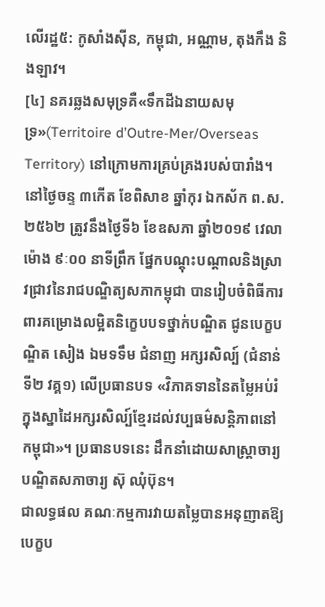លើរដ្ឋ៥: កូសាំងស៊ីន, កម្ពុជា, អណ្ណាម, តុងកឹង និងឡាវ។
[៤] នគរឆ្លងសមុទ្រគឺ«ទឹកដីឯនាយសមុទ្រ»(Territoire d’Outre-Mer/Overseas Territory) នៅក្រោមការគ្រប់គ្រងរបស់បារាំង។
នៅថ្ងៃចន្ទ ៣កើត ខែពិសាខ ឆ្នាំកុរ ឯកស័ក ព.ស. ២៥៦២ ត្រូវនឹងថ្ងៃទី៦ ខែឧសភា ឆ្នាំ២០១៩ វេលាម៉ោង ៩ៈ០០ នាទីព្រឹក ផ្នែកបណ្តុះបណ្តាលនិងស្រាវជ្រាវនៃរាជបណ្ឌិត្យសភាកម្ពុជា បានរៀបចំពិធីការពារគម្រោងលម្អិតនិក្ខេបបទថ្នាក់បណ្ឌិត ជូនបេក្ខបណ្ឌិត សៀង ឯមទទឹម ជំនាញ អក្សរសិល្ប៍ (ជំនាន់ទី២ វគ្គ១) លើប្រធានបទ «វិភាគទាននៃតម្លៃអប់រំក្នុងស្នាដៃអក្សរសិល្ប៍ខ្មែរដល់វប្បធម៌សន្តិភាពនៅកម្ពុជា»។ ប្រធានបទនេះ ដឹកនាំដោយសាស្ត្រាចារ្យ បណ្ឌិតសភាចារ្យ ស៊ុ ឈុំប៊ុន។
ជាលទ្ធផល គណៈកម្មការវាយតម្លៃបានអនុញាតឱ្យ បេក្ខប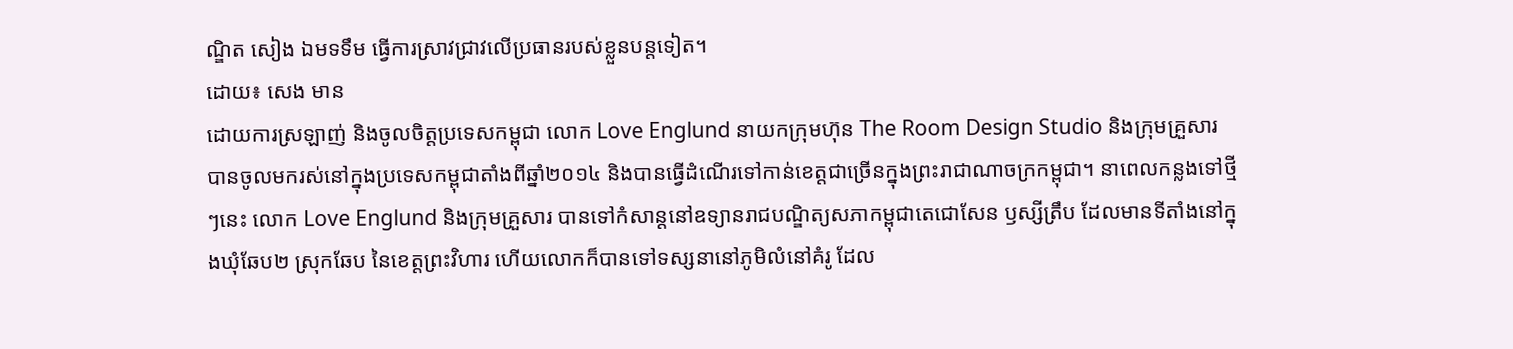ណ្ឌិត សៀង ឯមទទឹម ធ្វើការស្រាវជ្រាវលើប្រធានរបស់ខ្លួនបន្តទៀត។
ដោយ៖ សេង មាន
ដោយការស្រឡាញ់ និងចូលចិត្តប្រទេសកម្ពុជា លោក Love Englund នាយកក្រុមហ៊ុន The Room Design Studio និងក្រុមគ្រួសារ បានចូលមករស់នៅក្នុងប្រទេសកម្ពុជាតាំងពីឆ្នាំ២០១៤ និងបានធ្វើដំណើរទៅកាន់ខេត្តជាច្រើនក្នុងព្រះរាជាណាចក្រកម្ពុជា។ នាពេលកន្លងទៅថ្មីៗនេះ លោក Love Englund និងក្រុមគ្រួសារ បានទៅកំសាន្តនៅឧទ្យានរាជបណ្ឌិត្យសភាកម្ពុជាតេជោសែន ឫស្សីត្រឹប ដែលមានទីតាំងនៅក្នុងឃុំឆែប២ ស្រុកឆែប នៃខេត្តព្រះវិហារ ហើយលោកក៏បានទៅទស្សនានៅភូមិលំនៅគំរូ ដែល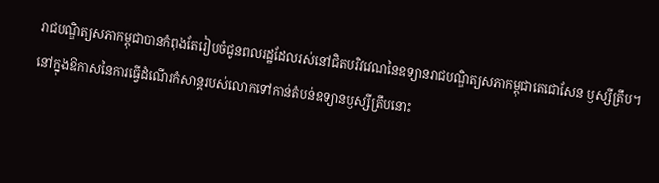រាជបណ្ឌិត្យសភាកម្ពុជាបានកំពុងតែរៀបចំជូនពលរដ្ឋដែលរស់នៅជិតបរិវវេណនៃឧទ្យានរាជបណ្ឌិត្យសភាកម្ពុជាតេជោសែន ឫស្សីត្រឹប។
នៅក្នុងឱកាសនៃការធ្វើដំណើរកំសាន្តរបស់លោកទៅកាន់តំបន់ឧទ្យានឫស្សីត្រឹបនោះ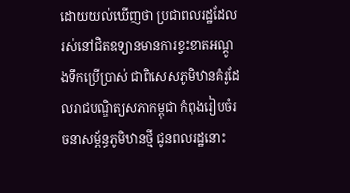ដោយយល់ឃើញថា ប្រជាពលរដ្ឋដែលរស់នៅជិតឧទ្យានមានការខ្វះខាតអណ្តូងទឹកប្រើប្រាស់ ជាពិសេសភូមិឋានគំរូដែលរាជបណ្ឌិត្យសភាកម្ពុជា កំពុងរៀបចំរចនាសម្ព័ន្ធភូមិឋានថ្មី ជូនពលរដ្ឋនោះ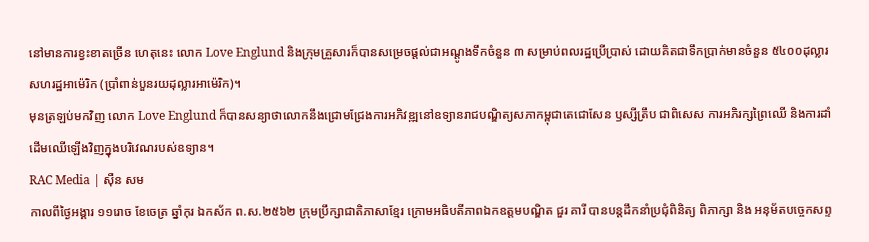នៅមានការខ្វះខាតច្រើន ហេតុនេះ លោក Love Englund និងក្រុមគ្រួសារក៏បានសម្រេចផ្តល់ជាអណ្តូងទឹកចំនួន ៣ សម្រាប់ពលរដ្ឋប្រើប្រាស់ ដោយគិតជាទឹកប្រាក់មានចំនួន ៥៤០០ដុល្លារសហរដ្ឋអាម៉េរិក (ប្រាំពាន់បួនរយដុល្លារអាម៉េរិក)។
មុនត្រឡប់មកវិញ លោក Love Englund ក៏បានសន្យាថាលោកនឹងជ្រោមជ្រែងការអភិវឌ្ឍនៅឧទ្យានរាជបណ្ឌិត្យសភាកម្ពុជាតេជោសែន ឫស្សីត្រឹប ជាពិសេស ការអភិរក្សព្រៃឈើ និងការដាំដើមឈើឡើងវិញក្នុងបរិវេណរបស់ឧទ្យាន។
RAC Media | ស៊ឺន សម
កាលពីថ្ងៃអង្គារ ១១រោច ខែចេត្រ ឆ្នាំកុរ ឯកស័ក ព.ស.២៥៦២ ក្រុមប្រឹក្សាជាតិភាសាខ្មែរ ក្រោមអធិបតីភាពឯកឧត្តមបណ្ឌិត ជួរ គារី បានបន្តដឹកនាំប្រជុំពិនិត្យ ពិភាក្សា និង អនុម័តបច្ចេកសព្ទ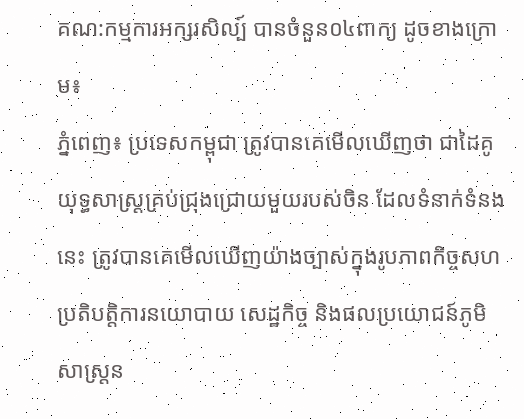គណ:កម្មការអក្សរសិល្ប៍ បានចំនួន០៤ពាក្យ ដូចខាងក្រោម៖
ភ្នំពេញ៖ ប្រទេសកម្ពុជា ត្រូវបានគេមើលឃើញថា ជាដៃគូយុទ្ធសាស្ត្រគ្រប់ជ្រុងជ្រោយមួយរបស់ចិន ដែលទំនាក់ទំនងនេះ ត្រូវបានគេមើលឃើញយ៉ាងច្បាស់ក្នុងរូបភាពកិច្ចសហប្រតិបត្តិការនយោបាយ សេដ្ឋកិច្ច និងផលប្រយោជន៍ភូមិសាស្ត្រន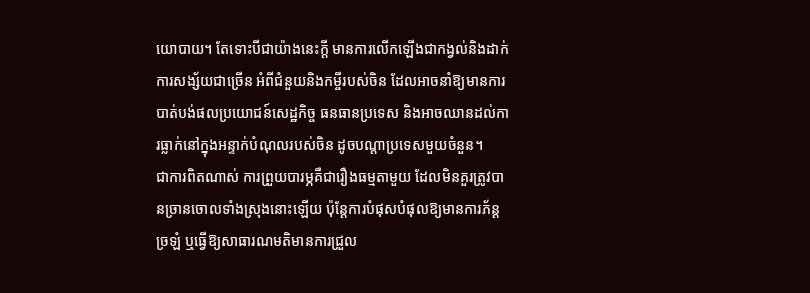យោបាយ។ តែទោះបីជាយ៉ាងនេះក្ដី មានការលើកឡើងជាកង្វល់និងដាក់ការសង្ស័យជាច្រើន អំពីជំនួយនិងកម្ចីរបស់ចិន ដែលអាចនាំឱ្យមានការបាត់បង់ផលប្រយោជន៍សេដ្ឋកិច្ច ធនធានប្រទេស និងអាចឈានដល់ការធ្លាក់នៅក្នុងអន្ទាក់បំណុលរបស់ចិន ដូចបណ្ដាប្រទេសមួយចំនួន។
ជាការពិតណាស់ ការព្រួយបារម្ភគឺជារឿងធម្មតាមួយ ដែលមិនគួរត្រូវបានច្រានចោលទាំងស្រុងនោះឡើយ ប៉ុន្តែការបំផុសបំផុលឱ្យមានការភ័ន្តច្រឡំ ឬធ្វើឱ្យសាធារណមតិមានការជ្រួល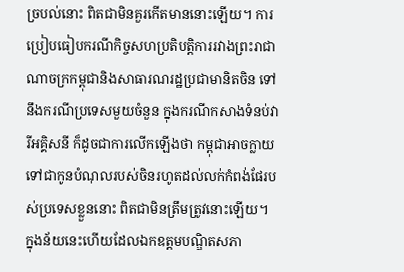ច្របល់នោះ ពិតជាមិនគួរកើតមាននោះឡើយ។ ការប្រៀបធៀបករណីកិច្ចសហប្រតិបត្តិការរវាងព្រះរាជាណាចក្រកម្ពុជានិងសាធារណរដ្ឋប្រជាមានិតចិន ទៅនឹងករណីប្រទេសមួយចំនួន ក្នុងករណីកសាងទំនប់វារីអគ្គិសនី ក៏ដូចជាការលើកឡើងថា កម្ពុជាអាចក្លាយទៅជាកូនបំណុលរបស់ចិនរហូតដល់លក់កំពង់ផែរបស់ប្រទេសខ្លួននោះ ពិតជាមិនត្រឹមត្រូវនោះឡើយ។
ក្នុងន័យនេះហើយដែលឯកឧត្ដមបណ្ឌិតសភា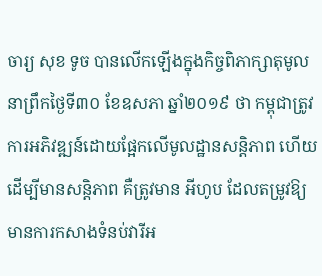ចារ្យ សុខ ទូច បានលើកឡើងក្នុងកិច្ចពិភាក្សាតុមូលនាព្រឹកថ្ងៃទី៣០ ខែឧសភា ឆ្នាំ២០១៩ ថា កម្ពុជាត្រូវការអភិវឌ្ឍន៍ដោយផ្អែកលើមូលដ្ឋានសន្តិភាព ហើយដើម្បីមានសន្តិភាព គឺត្រូវមាន អីហូប ដែលតម្រូវឱ្យមានការកសាងទំនប់វារីអ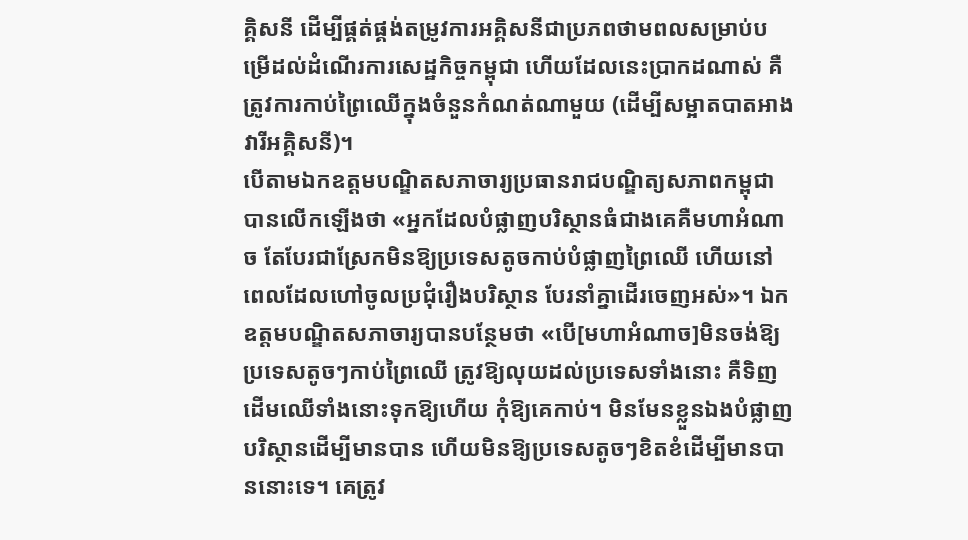គ្គិសនី ដើម្បីផ្គត់ផ្គង់តម្រូវការអគ្គិសនីជាប្រភពថាមពលសម្រាប់បម្រើដល់ដំណើរការសេដ្ឋកិច្ចកម្ពុជា ហើយដែលនេះប្រាកដណាស់ គឺត្រូវការកាប់ព្រៃឈើក្នុងចំនួនកំណត់ណាមួយ (ដើម្បីសម្អាតបាតអាងវារីអគ្គិសនី)។
បើតាមឯកឧត្ដមបណ្ឌិតសភាចារ្យប្រធានរាជបណ្ឌិត្យសភាពកម្ពុជា បានលើកឡើងថា «អ្នកដែលបំផ្លាញបរិស្ថានធំជាងគេគឺមហាអំណាច តែបែរជាស្រែកមិនឱ្យប្រទេសតូចកាប់បំផ្លាញព្រៃឈើ ហើយនៅពេលដែលហៅចូលប្រជុំរឿងបរិស្ថាន បែរនាំគ្នាដើរចេញអស់»។ ឯកឧត្ដមបណ្ឌិតសភាចារ្យបានបន្ថែមថា «បើ[មហាអំណាច]មិនចង់ឱ្យប្រទេសតូចៗកាប់ព្រៃឈើ ត្រូវឱ្យលុយដល់ប្រទេសទាំងនោះ គឺទិញដើមឈើទាំងនោះទុកឱ្យហើយ កុំឱ្យគេកាប់។ មិនមែនខ្លួនឯងបំផ្លាញបរិស្ថានដើម្បីមានបាន ហើយមិនឱ្យប្រទេសតូចៗខិតខំដើម្បីមានបាននោះទេ។ គេត្រូវ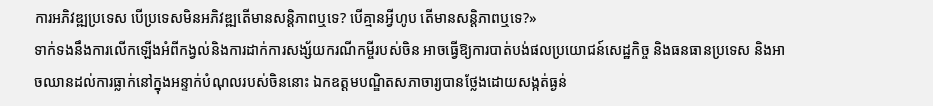ការអភិវឌ្ឍប្រទេស បើប្រទេសមិនអភិវឌ្ឍតើមានសន្តិភាពឬទេ? បើគ្មានអ្វីហូប តើមានសន្តិភាពឬទេ?»
ទាក់ទងនឹងការលើកឡើងអំពីកង្វល់និងការដាក់ការសង្ស័យករណីកម្ចីរបស់ចិន អាចធ្វើឱ្យការបាត់បង់ផលប្រយោជន៍សេដ្ឋកិច្ច និងធនធានប្រទេស និងអាចឈានដល់ការធ្លាក់នៅក្នុងអន្ទាក់បំណុលរបស់ចិននោះ ឯកឧត្ដមបណ្ឌិតសភាចារ្យបានថ្លែងដោយសង្កត់ធ្ងន់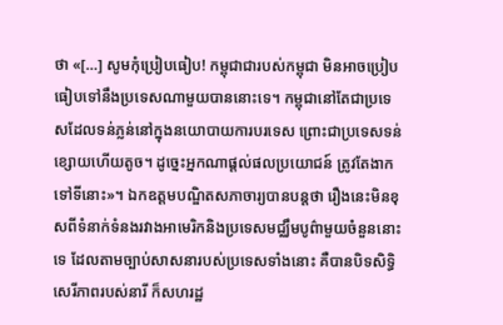ថា «[...] សូមកុំប្រៀបធៀប! កម្ពុជាជារបស់កម្ពុជា មិនអាចប្រៀបធៀបទៅនឹងប្រទេសណាមួយបាននោះទេ។ កម្ពុជានៅតែជាប្រទេសដែលទន់ភ្លន់នៅក្នុងនយោបាយការបរទេស ព្រោះជាប្រទេសទន់ខ្សោយហើយតូច។ ដូច្នេះអ្នកណាផ្ដល់ផលប្រយោជន៍ ត្រូវតែងាកទៅទីនោះ»។ ឯកឧត្ដមបណ្ឌិតសភាចារ្យបានបន្តថា រឿងនេះមិនខុសពីទំនាក់ទំនងរវាងអាមេរិកនិងប្រទេសមជ្ឈឹមបូព៌ាមួយចំនួននោះទេ ដែលតាមច្បាប់សាសនារបស់ប្រទេសទាំងនោះ គឺបានបិទសិទ្ធិសេរីភាពរបស់នារី ក៏សហរដ្ឋ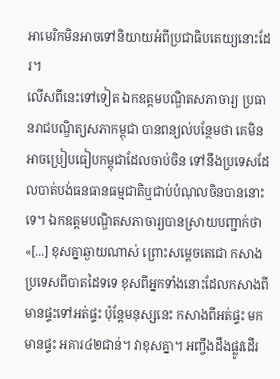អាមេរិកមិនអាចទៅនិយាយអំពីប្រជាធិបតេយ្យនោះដែរ។
លើសពីនេះទៅទៀត ឯកឧត្ដមបណ្ឌិតសភាចារ្យ ប្រធានរាជបណ្ឌិត្យសភាកម្ពុជា បានពន្យល់បន្ថែមថា គេមិនអាចប្រៀបធៀបកម្ពុជាដែលចាប់ចិន ទៅនឹងប្រទេសដែលបាត់បង់ធនធានធម្មជាតិឬជាប់បំណុលចិនបាននោះទេ។ ឯកឧត្ដមបណ្ឌិតសភាចារ្យបានស្រាយបញ្ជាក់ថា «[...] ខុសគ្នាឆ្ងាយណាស់ ព្រោះសម្ដេចតេជោ កសាងប្រទេសពីបាតដៃទទេ ខុសពីអ្នកទាំងនោះដែលកសាងពីមានផ្ទះទៅអត់ផ្ទះ ប៉ុន្តែមនុស្សនេះ កសាងពីអត់ផ្ទះ មកមានផ្ទះ អគារ៤២ជាន់។ វាខុសគ្នា។ អញ្ចឹងដឹងផ្លូវដើរ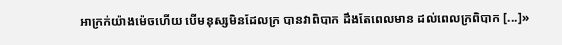អាក្រក់យ៉ាងម៉េចហើយ បើមនុស្សមិនដែលក្រ បានវាពិបាក ដឹងតែពេលមាន ដល់ពេលក្រពិបាក [...]»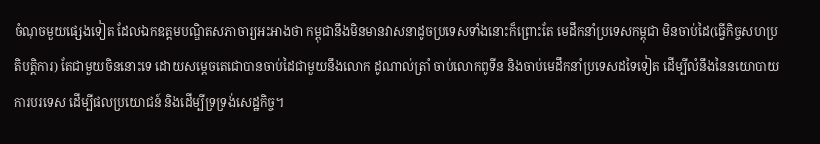ចំណុចមួយផ្សេងទៀត ដែលឯកឧត្ដមបណ្ឌិតសភាចារ្យអះអាងថា កម្ពុជានឹងមិនមានវាសនាដូចប្រទេសទាំងនោះក៏ព្រោះតែ មេដឹកនាំប្រទេសកម្ពុជា មិនចាប់ដៃ(ធ្វើកិច្ចសហប្រតិបត្តិការ) តែជាមួយចិននោះទេ ដោយសម្ដេចតេជោបានចាប់ដៃជាមួយនឹងលោក ដូណាល់ត្រាំ ចាប់លោកពូទីន និងចាប់មេដឹកនាំប្រទេសដទៃទៀត ដើម្បីលំនឹងនៃនយោបាយការបរទេស ដើម្បីផលប្រយោជន៍ និងដើម្បីទ្រទ្រង់សេដ្ឋកិច្ច។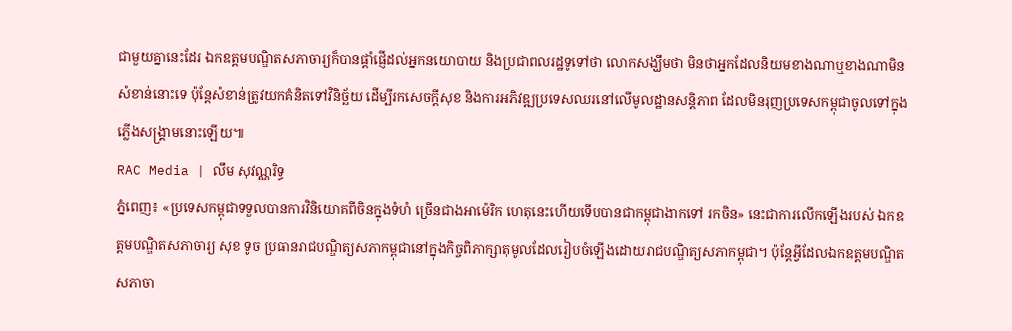ជាមួយគ្នានេះដែរ ឯកឧត្ដមបណ្ឌិតសភាចារ្យក៏បានផ្ដាំផ្ញើដល់អ្នកនយោបាយ និងប្រជាពលរដ្ឋទូទៅថា លោកសង្ឃឹមថា មិនថាអ្នកដែលនិយមខាងណាឬខាងណាមិនសំខាន់នោះទេ ប៉ុន្តែសំខាន់ត្រូវយកគំនិតទៅវិនិច្ឆ័យ ដើម្បីរកសេចក្ដីសុខ និងការអភិវឌ្ឍប្រទេសឈរនៅលើមូលដ្ឋានសន្តិភាព ដែលមិនរុញប្រទេសកម្ពុជាចូលទៅក្នុងភ្លើងសង្គ្រាមនោះឡើយ៕
RAC Media | លឹម សុវណ្ណរិទ្ធ
ភ្នំពេញ៖ «ប្រទេសកម្ពុជាទទួលបានការវិនិយោគពីចិនក្នុងទំហំ ច្រើនជាងអាម៉េរិក ហេតុនេះហើយទើបបានជាកម្ពុជាងាកទៅ រកចិន» នេះជាការលើកឡើងរបស់ ឯកឧត្ដមបណ្ឌិតសភាចារ្យ សុខ ទូច ប្រធានរាជបណ្ឌិត្យសភាកម្ពុជានៅក្នុងកិច្ចពិភាក្សាតុមូលដែលរៀបចំឡើងដោយរាជបណ្ឌិត្យសភាកម្ពុជា។ ប៉ុន្តែអ្វីដែលឯកឧត្ដមបណ្ឌិតសភាចា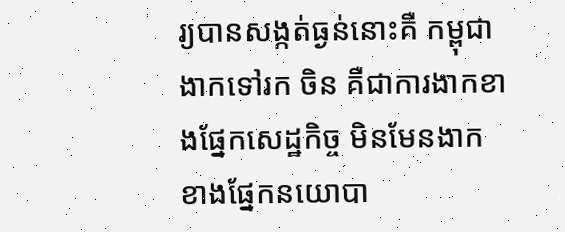រ្យបានសង្កត់ធ្ងន់នោះគឺ កម្ពុជាងាកទៅរក ចិន គឺជាការងាកខាងផ្នែកសេដ្ឋកិច្ច មិនមែនងាកខាងផ្នែកនយោបា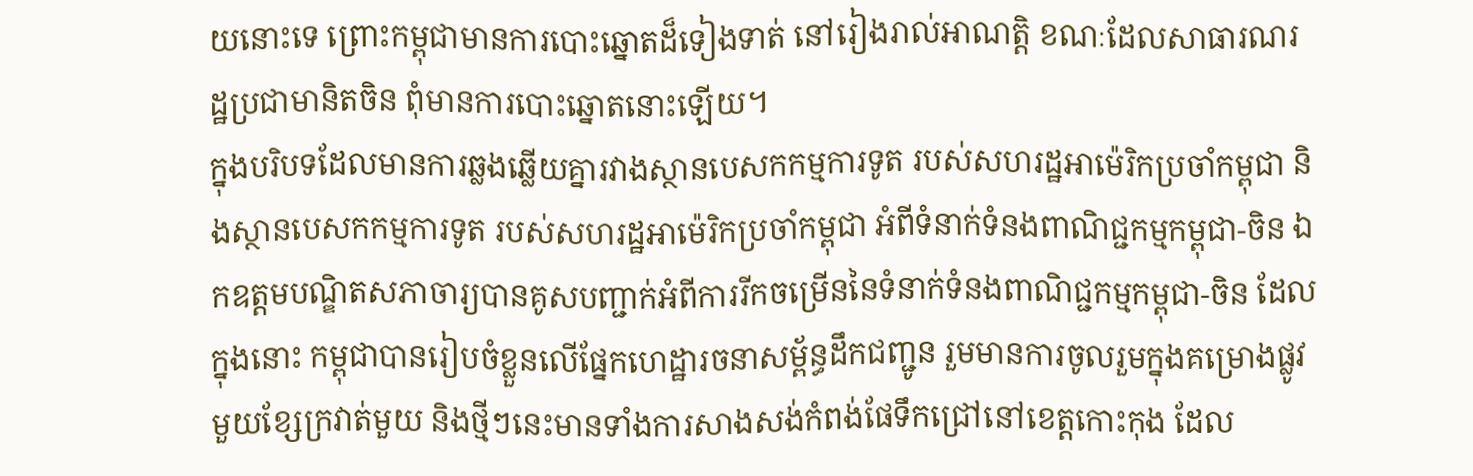យនោះទេ ព្រោះកម្ពុជាមានការបោះឆ្នោតដ៏ទៀងទាត់ នៅរៀងរាល់អាណត្តិ ខណៈដែលសាធារណរដ្ឋប្រជាមានិតចិន ពុំមានការបោះឆ្នោតនោះឡើយ។
ក្នុងបរិបទដែលមានការឆ្លងឆ្លើយគ្នារវាងស្ថានបេសកកម្មការទូត របស់សហរដ្ឋអាម៉េរិកប្រចាំកម្ពុជា និងស្ថានបេសកកម្មការទូត របស់សហរដ្ឋអាម៉េរិកប្រចាំកម្ពុជា អំពីទំនាក់ទំនងពាណិជ្ជកម្មកម្ពុជា-ចិន ឯកឧត្ដមបណ្ឌិតសភាចារ្យបានគូសបញ្ជាក់អំពីការរីកចម្រើននៃទំនាក់ទំនងពាណិជ្ជកម្មកម្ពុជា-ចិន ដែលក្នុងនោះ កម្ពុជាបានរៀបចំខ្លួនលើផ្នែកហេដ្ឋារចនាសម្ព័ន្ធដឹកជញ្ជូន រួមមានការចូលរួមក្នុងគម្រោងផ្លូវមួយខ្សែក្រវាត់មួយ និងថ្មីៗនេះមានទាំងការសាងសង់កំពង់ផែទឹកជ្រៅនៅខេត្តកោះកុង ដែល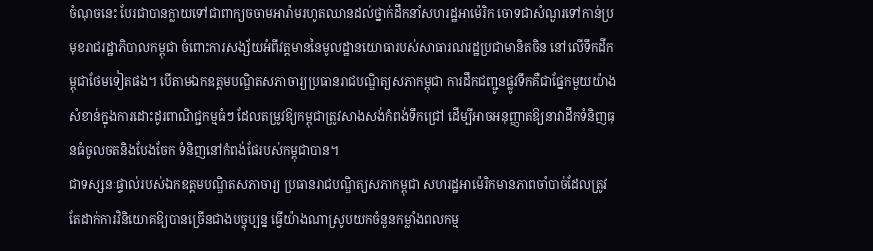ចំណុចនេះ បែរជាបានក្លាយទៅជាពាក្យចចាមអារ៉ាមរហូតឈានដល់ថ្នាក់ដឹកនាំសហរដ្ឋអាម៉េរិក ចោទជាសំណួរទៅកាន់ប្រមុខរាជរដ្ឋាភិបាលកម្ពុជា ចំពោះការសង្ស័យអំពីវត្តមាននៃមូលដ្ឋានយោធារបស់សាធារណរដ្ឋប្រជាមានិតចិន នៅលើទឹកដីកម្ពុជាថែមទៀតផង។ បើតាមឯកឧត្ដមបណ្ឌិតសភាចារ្យប្រធានរាជបណ្ឌិត្យសភាកម្ពុជា ការដឹកជញ្ជូនផ្លូវទឹកគឺជាផ្នែកមួយយ៉ាងសំខាន់ក្នុងការដោះដូរពាណិជ្ជកម្មធំៗ ដែលតម្រូវឱ្យកម្ពុជាត្រូវសាងសង់កំពង់ទឹកជ្រៅ ដើម្បីអាចអនុញ្ញាតឱ្យនាវាដឹកទំនិញធុនធំចូលចតនិងបែងចែក ទំនិញនៅកំពង់ផែរបស់កម្ពុជាបាន។
ជាទស្សនៈផ្ទាល់របស់ឯកឧត្ដមបណ្ឌិតសភាចារ្យ ប្រធានរាជបណ្ឌិត្យសភាកម្ពុជា សហរដ្ឋអាម៉េរិកមានភាពចាំបាច់ដែលត្រូវតែដាក់ការវិនិយោគឱ្យបានច្រើនជាងបច្ចុប្បន្ន ធ្វើយ៉ាងណាស្រូបយកចំនួនកម្លាំងពលកម្ម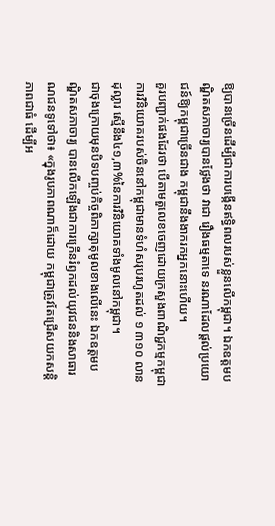ឱ្យបានច្រើនដើម្បីជាការបង្កើនឥទ្ធិពលរបស់ខ្លួនលើកម្ពុជា។ ឯកឧត្ដមបណ្ឌិតសភាចារ្យបានថ្លែងថា វាជា រឿងធម្មតាទេ នរណាដែលផ្ដល់ប្រយោជន៍ឱ្យកម្ពុជាច្រើនជាង កម្ពុជានឹងងាករកអ្នកនោះហើយ។
គួរបញ្ជាក់ផងដែរថា បើតាមតួលេខចេញដោយក្រសួងពាណិជ្ជកម្មកម្ពុជា ការវិនិយោគរបស់ចិននៅកម្ពុជាមានទំហំសរុបរហូតដល់ ១ ៣១០ លានដុល្លារ ស្មើនឹង៤១,៣%នៃការវិនិយោគទាំងមូលនៅកម្ពុជា។
ជាចុងក្រោយមុនបិទបញ្ចប់កិច្ចពិភាក្សាតុមូលខាងលើនេះ ឯកឧត្ដមបណ្ឌិតសភាចារ្យ បានលើកឡើងជាការក្រើនរំឭកដល់យុវជននិងសាធារណជនទូទៅថា៖ «ក្នុងរូបភាពណាក៏ដោយ កម្ពុជាត្រូវតែជ្រើសយកសន្តិភាពជាធំ ដើម្បីអ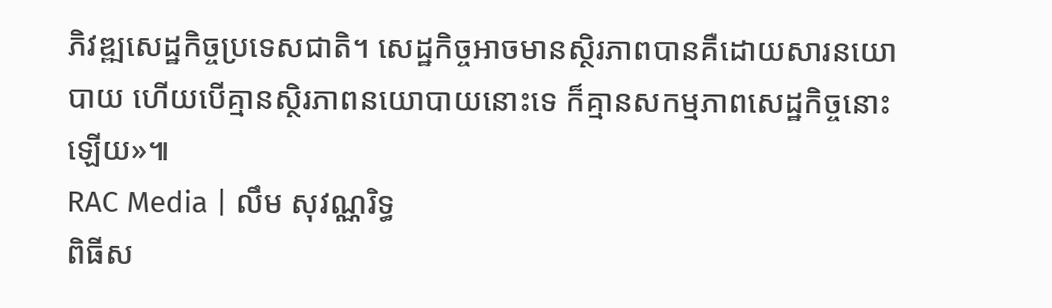ភិវឌ្ឍសេដ្ឋកិច្ចប្រទេសជាតិ។ សេដ្ឋកិច្ចអាចមានស្ថិរភាពបានគឺដោយសារនយោបាយ ហើយបើគ្មានស្ថិរភាពនយោបាយនោះទេ ក៏គ្មានសកម្មភាពសេដ្ឋកិច្ចនោះឡើយ»៕
RAC Media | លឹម សុវណ្ណរិទ្ធ
ពិធីស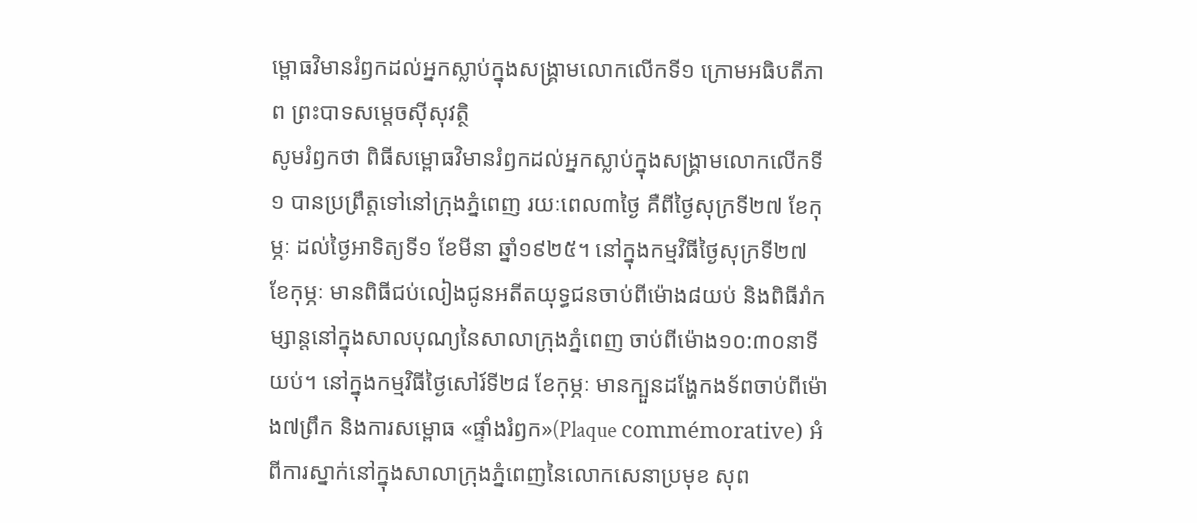ម្ពោធវិមានរំឭកដល់អ្នកស្លាប់ក្នុងសង្គ្រាមលោកលើកទី១ ក្រោមអធិបតីភាព ព្រះបាទសម្តេចស៊ីសុវត្ថិ
សូមរំឭកថា ពិធីសម្ពោធវិមានរំឭកដល់អ្នកស្លាប់ក្នុងសង្គ្រាមលោកលើកទី១ បានប្រព្រឹត្តទៅនៅក្រុងភ្នំពេញ រយៈពេល៣ថ្ងៃ គឺពីថ្ងៃសុក្រទី២៧ ខែកុម្ភៈ ដល់ថ្ងៃអាទិត្យទី១ ខែមីនា ឆ្នាំ១៩២៥។ នៅក្នុងកម្មវិធីថ្ងៃសុក្រទី២៧ ខែកុម្ភៈ មានពិធីជប់លៀងជូនអតីតយុទ្ធជនចាប់ពីម៉ោង៨យប់ និងពិធីរាំកម្សាន្តនៅក្នុងសាលបុណ្យនៃសាលាក្រុងភ្នំពេញ ចាប់ពីម៉ោង១០:៣០នាទីយប់។ នៅក្នុងកម្មវិធីថ្ងៃសៅរ៍ទី២៨ ខែកុម្ភៈ មានក្បួនដង្ហែកងទ័ពចាប់ពីម៉ោង៧ព្រឹក និងការសម្ពោធ «ផ្ទាំងរំឭក»(Plaque commémorative) អំពីការស្នាក់នៅក្នុងសាលាក្រុងភ្នំពេញនៃលោកសេនាប្រមុខ សុព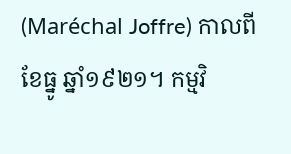(Maréchal Joffre) កាលពីខែធ្នូ ឆ្នាំ១៩២១។ កម្មវិ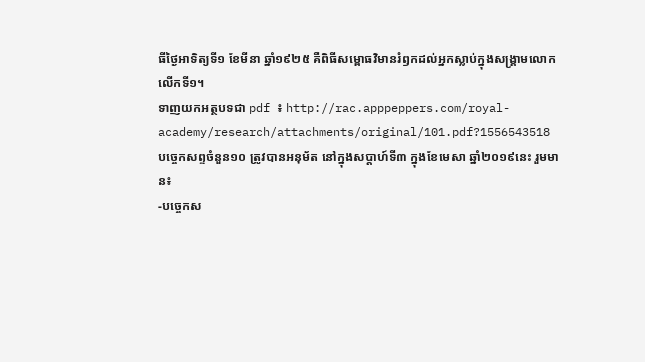ធីថ្ងៃអាទិត្យទី១ ខែមីនា ឆ្នាំ១៩២៥ គឺពិធីសម្ពោធវិមានរំឭកដល់អ្នកស្លាប់ក្នុងសង្គ្រាមលោកលើកទី១។
ទាញយកអត្ថបទជា pdf ៖ http://rac.apppeppers.com/royal-academy/research/attachments/original/101.pdf?1556543518
បច្ចេកសព្ទចំនួន១០ ត្រូវបានអនុម័ត នៅក្នុងសប្តាហ៍ទី៣ ក្នុងខែមេសា ឆ្នាំ២០១៩នេះ រួមមាន៖
-បច្ចេកស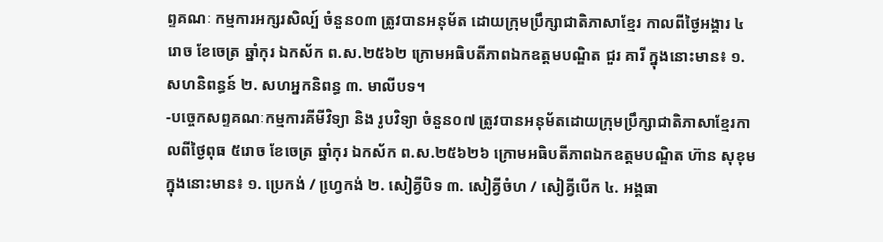ព្ទគណៈ កម្មការអក្សរសិល្ប៍ ចំនួន០៣ ត្រូវបានអនុម័ត ដោយក្រុមប្រឹក្សាជាតិភាសាខ្មែរ កាលពីថ្ងៃអង្គារ ៤រោច ខែចេត្រ ឆ្នាំកុរ ឯកស័ក ព.ស.២៥៦២ ក្រោមអធិបតីភាពឯកឧត្តមបណ្ឌិត ជួរ គារី ក្នុងនោះមាន៖ ១. សហនិពន្ធន៍ ២. សហអ្នកនិពន្ធ ៣. មាលីបទ។
-បច្ចេកសព្ទគណៈកម្មការគីមីវិទ្យា និង រូបវិទ្យា ចំនួន០៧ ត្រូវបានអនុម័តដោយក្រុមប្រឹក្សាជាតិភាសាខ្មែរកាលពីថ្ងៃពុធ ៥រោច ខែចេត្រ ឆ្នាំកុរ ឯកស័ក ព.ស.២៥៦២៦ ក្រោមអធិបតីភាពឯកឧត្តមបណ្ឌិត ហ៊ាន សុខុម ក្នុងនោះមាន៖ ១. ប្រេកង់ / ហ្វេ្រកង់ ២. សៀគ្វីបិទ ៣. សៀគ្វីចំហ / សៀគ្វីបើក ៤. អង្គធា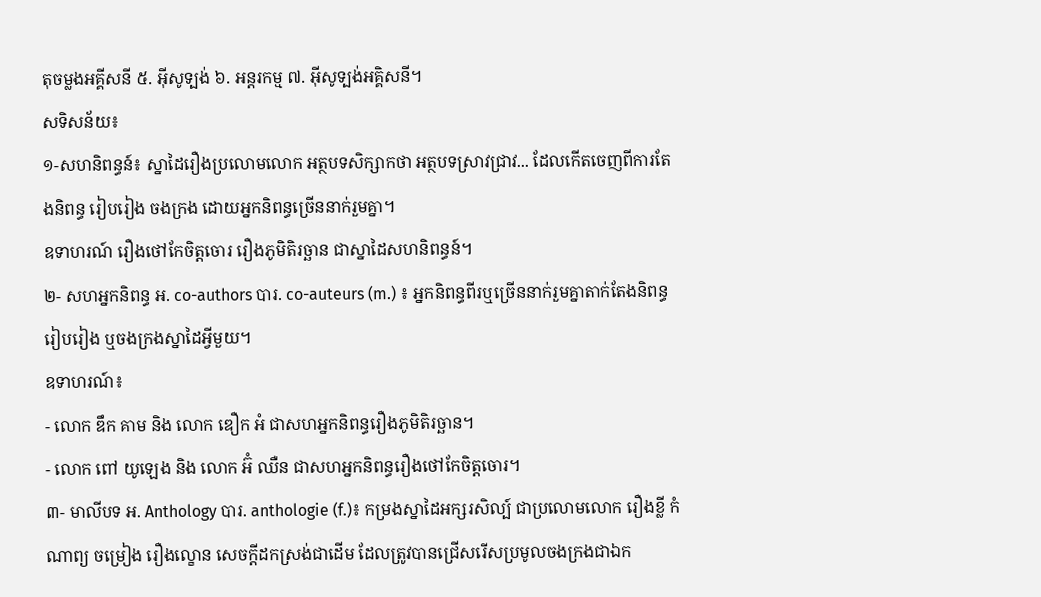តុចម្លងអគ្គីសនី ៥. អ៊ីសូទ្បង់ ៦. អន្តរកម្ម ៧. អ៊ីសូទ្បង់អគ្គិសនី។
សទិសន័យ៖
១-សហនិពន្ធន៍៖ ស្នាដៃរឿងប្រលោមលោក អត្ថបទសិក្សាកថា អត្ថបទស្រាវជ្រាវ... ដែលកើតចេញពីការតែងនិពន្ធ រៀបរៀង ចងក្រង ដោយអ្នកនិពន្ធច្រើននាក់រួមគ្នា។
ឧទាហរណ៍ រឿងថៅកែចិត្តចោរ រឿងភូមិតិរច្ឆាន ជាស្នាដៃសហនិពន្ធន៍។
២- សហអ្នកនិពន្ធ អ. co-authors បារ. co-auteurs (m.) ៖ អ្នកនិពន្ធពីរឬច្រើននាក់រួមគ្នាតាក់តែងនិពន្ធ រៀបរៀង ឬចងក្រងស្នាដៃអ្វីមួយ។
ឧទាហរណ៍៖
- លោក ឌឹក គាម និង លោក ឌឿក អំ ជាសហអ្នកនិពន្ធរឿងភូមិតិរច្ឆាន។
- លោក ពៅ យូឡេង និង លោក អ៊ំ ឈឺន ជាសហអ្នកនិពន្ធរឿងថៅកែចិត្តចោរ។
៣- មាលីបទ អ. Anthology បារ. anthologie (f.)៖ កម្រងស្នាដៃអក្សរសិល្ប៍ ជាប្រលោមលោក រឿងខ្លី កំណាព្យ ចម្រៀង រឿងល្ខោន សេចក្តីដកស្រង់ជាដើម ដែលត្រូវបានជ្រើសរើសប្រមូលចងក្រងជាឯក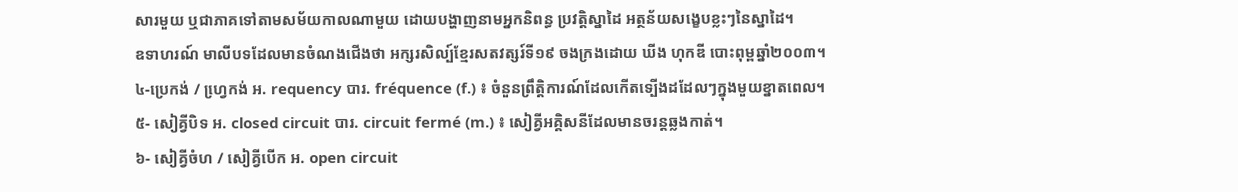សារមួយ ឬជាភាគទៅតាមសម័យកាលណាមួយ ដោយបង្ហាញនាមអ្នកនិពន្ធ ប្រវត្តិស្នាដៃ អត្ថន័យសង្ខេបខ្លះៗនៃស្នាដៃ។
ឧទាហរណ៍ មាលីបទដែលមានចំណងជើងថា អក្សរសិល្ប៍ខ្មែរសតវត្សរ៍ទី១៩ ចងក្រងដោយ ឃីង ហុកឌី បោះពុម្ពឆ្នាំ២០០៣។
៤-ប្រេកង់ / ហ្វេ្រកង់ អ. requency បារ. fréquence (f.) ៖ ចំនួនព្រឹត្តិការណ៍ដែលកើតទ្បើងដដែលៗក្នុងមួយខ្នាតពេល។
៥- សៀគ្វីបិទ អ. closed circuit បារ. circuit fermé (m.) ៖ សៀគ្វីអគ្គិសនីដែលមានចរន្តឆ្លងកាត់។
៦- សៀគ្វីចំហ / សៀគ្វីបើក អ. open circuit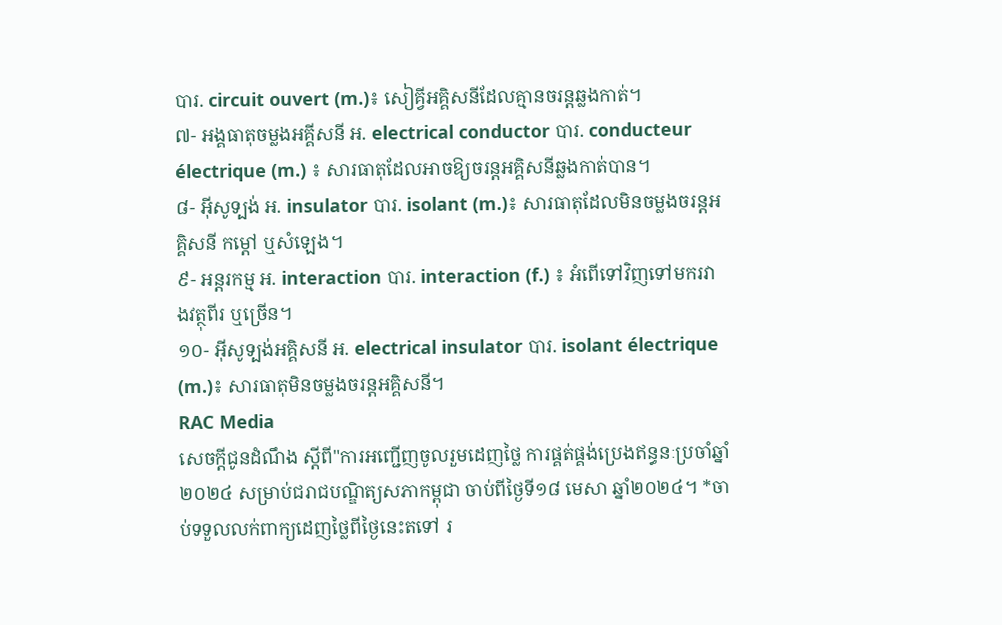បារ. circuit ouvert (m.)៖ សៀគ្វីអគ្គិសនីដែលគ្មានចរន្តឆ្លងកាត់។
៧- អង្គធាតុចម្លងអគ្គីសនី អ. electrical conductor បារ. conducteur électrique (m.) ៖ សារធាតុដែលអាចឱ្យចរន្តអគ្គិសនីឆ្លងកាត់បាន។
៨- អ៊ីសូទ្បង់ អ. insulator បារ. isolant (m.)៖ សារធាតុដែលមិនចម្លងចរន្តអគ្គិសនី កម្តៅ ឬសំឡេង។
៩- អន្តរកម្ម អ. interaction បារ. interaction (f.) ៖ អំពើទៅវិញទៅមករវាងវត្ថុពីរ ឬច្រើន។
១០- អ៊ីសូទ្បង់អគ្គិសនី អ. electrical insulator បារ. isolant électrique (m.)៖ សារធាតុមិនចម្លងចរន្តអគ្គិសនី។
RAC Media
សេចក្ដីជូនដំណឹង ស្តីពី"ការអញ្ជើញចូលរួមដេញថ្លៃ ការផ្គត់ផ្គង់ប្រេងឥន្ធនៈប្រចាំឆ្នាំ២០២៤ សម្រាប់ជរាជបណ្ឌិត្យសភាកម្ពុជា ចាប់ពីថ្ងៃទី១៨ មេសា ឆ្នាំ២០២៤។ *ចាប់ទទួលលក់ពាក្យដេញថ្លៃពីថ្ងៃនេះតទៅ រ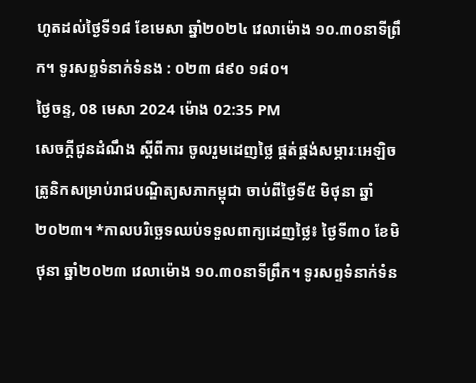ហូតដល់ថ្ងៃទី១៨ ខែមេសា ឆ្នាំ២០២៤ វេលាម៉ោង ១០.៣០នាទីព្រឹក។ ទូរសព្ទទំនាក់ទំនង : ០២៣ ៨៩០ ១៨០។
ថ្ងៃចន្ទ, 08 មេសា 2024 ម៉ោង 02:35 PM
សេចក្ដីជូនដំណឹង ស្តីពីការ ចូលរួមដេញថ្លៃ ផ្គត់ផ្គង់សម្ភារៈអេឡិចត្រូនិកសម្រាប់រាជបណ្ឌិត្យសភាកម្ពុជា ចាប់ពីថ្ងៃទី៥ មិថុនា ឆ្នាំ២០២៣។ *កាលបរិច្ឆេទឈប់ទទួលពាក្យដេញថ្លៃ៖ ថ្ងៃទី៣០ ខែមិថុនា ឆ្នាំ២០២៣ វេលាម៉ោង ១០.៣០នាទីព្រឹក។ ទូរសព្ទទំនាក់ទំន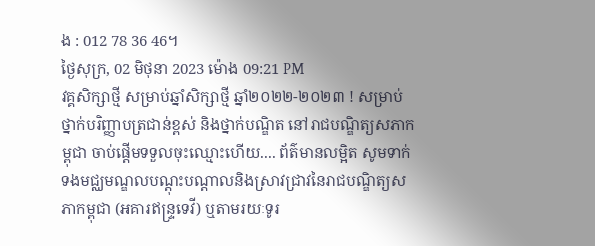ង : 012 78 36 46។
ថ្ងៃសុក្រ, 02 មិថុនា 2023 ម៉ោង 09:21 PM
វគ្គសិក្សាថ្មី សម្រាប់ឆ្នាំសិក្សាថ្មី ឆ្នាំ២០២២-២០២៣ ! សម្រាប់ថ្នាក់បរិញ្ញាបត្រជាន់ខ្ពស់ និងថ្នាក់បណ្ឌិត នៅរាជបណ្ឌិត្យសភាកម្ពុជា ចាប់ផ្តើមទទួលចុះឈ្មោះហើយ.... ព័ត៌មានលម្អិត សូមទាក់ទងមជ្ឈមណ្ឌលបណ្តុះបណ្តាលនិងស្រាវជ្រាវនៃរាជបណ្ឌិត្យសភាកម្ពុជា (អគារឥន្រ្ទទេវី) ឬតាមរយៈទូរ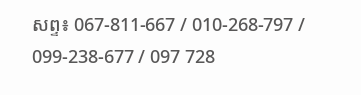សព្ទ៖ 067-811-667 / 010-268-797 / 099-238-677 / 097 728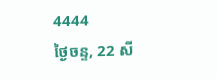4444
ថ្ងៃចន្ទ, 22 សី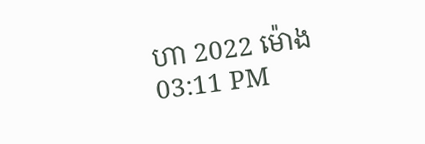ហា 2022 ម៉ោង 03:11 PM